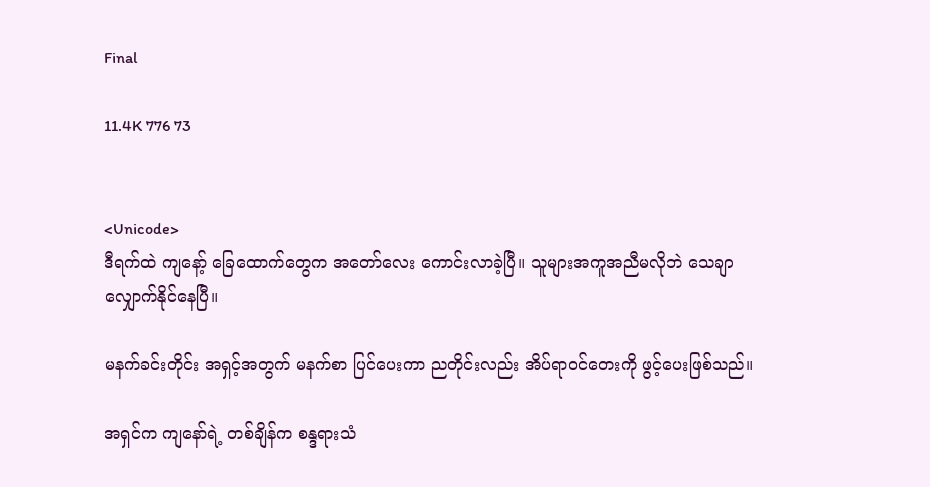Final

11.4K 776 73


<Unicode>
ဒီရက်ထဲ ကျနော့် ခြေထောက်တွေက အတော်လေး ကောင်းလာခဲ့ပြီ။ သူများအကူအညီမလိုဘဲ သေချာ လျှောက်နိုင်နေပြီ။

မနက်ခင်းတိုင်း အရှင့်အတွက် မနက်စာ ပြင်ပေးကာ ညတိုင်းလည်း အိပ်ရာဝင်တေးကို ဖွင့်ပေးဖြစ်သည်။

အရှင်က ကျနော်ရဲ့ တစ်ချိန်က စန္ဒရားသံ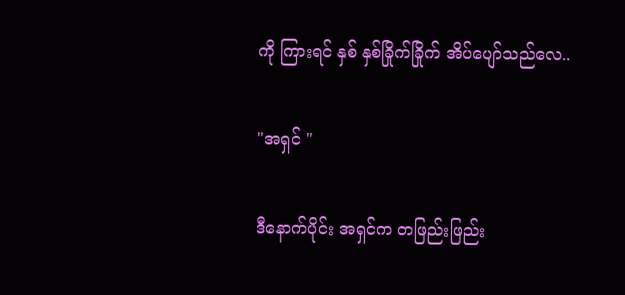ကို ကြားရင် နှစ် နှစ်ခြိုက်ခြိုက် အိပ်ပျော်သည်လေ..

"အရှင် "

ဒီနောက်ပိုင်း အရှင်က တဖြည်းဖြည်း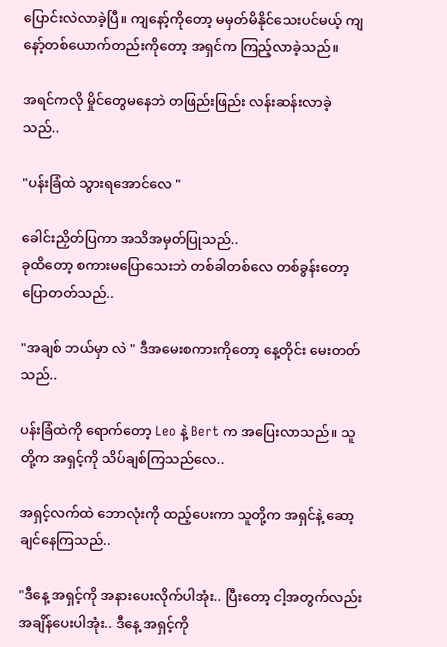ပြောင်းလဲလာခဲ့ပြီ။ ကျနော့်ကိုတော့ မမှတ်မိနိုင်သေးပင်မယ့် ကျနော့်တစ်ယောက်တည်းကိုတော့ အရှင်က ကြည့်လာခဲ့သည်။

အရင်ကလို မှိုင်တွေမနေဘဲ တဖြည်းဖြည်း လန်းဆန်းလာခဲ့သည်..

"ပန်းခြံထဲ သွားရအောင်လေ "

ခေါင်းညှိတ်ပြကာ အသိအမှတ်ပြုသည်..
ခုထိတော့ စကားမပြောသေးဘဲ တစ်ခါတစ်လေ တစ်ခွန်းတော့ ပြောတတ်‌သည်..

"အချစ် ဘယ်မှာ လဲ " ဒီအမေးစကားကိုတော့ နေ့တိုင်း မေးတတ်သည်..

ပန်းခြံထဲကို ရောက်တော့ Leo နဲ့ Bert က အပြေးလာသည်။ သူတို့က အရှင့်ကို သိပ်ချစ်ကြသည်လေ..

အရှင့်လက်ထဲ ဘောလုံးကို ထည့်ပေးကာ သူတို့က အရှင်နဲ့ ဆော့ချင်နေကြသည်..

"ဒီနေ့ အရှင့်ကို အနားပေးလိုက်ပါအုံး.. ပြီးတော့ ငါ့အတွက်လည်း အချိန်ပေးပါအုံး.. ဒီနေ့ အရှင့်ကို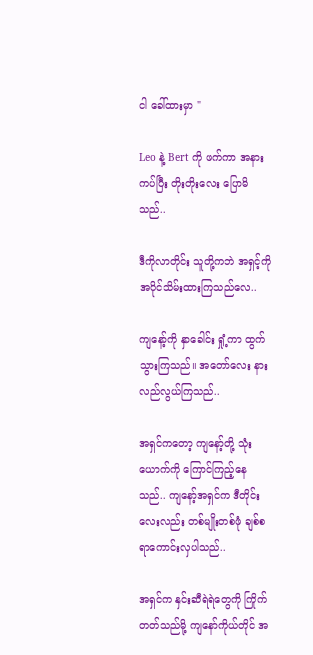ငါ ခေါ်ထားမှာ "

Leo နဲ့ Bert ကို ဖက်ကာ အနားကပ်ပြီး တိုးတိုးလေး ပြောမိသည်..

ဒီကိုလာတိုင်း သူတို့ကဘဲ အရှင့်ကို အပိုင်သိမ်းထားကြသည်လေ..

ကျနော့်ကို နှာခေါင်း ရှုံ့ကာ ထွက်သွားကြသည်။ အတော်လေး နားလည်လွယ်ကြသည်..

အရှင်ကတော့ ကျနော့်တို့ သုံးယောက်ကို ကြောင်ကြည့်နေသည်.. ကျနော့်အရှင်က ဒီတိုင်းလေးလည်း တစ်မျိုးတစ်ဖုံ ချစ်စရာကောင်းလှပါသည်..

အရှင်က နှင်းဆီရဲရဲတွေကို ကြိုက်တတ်သည်မို့ ကျနော်ကိုယ်တိုင် အ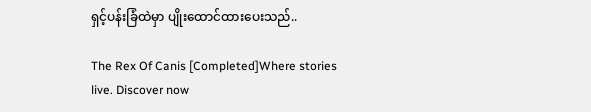ရှင့်ပန်းခြံထဲမှာ ပျိုးထောင်ထားပေးသည်..

The Rex Of Canis [Completed]Where stories live. Discover now